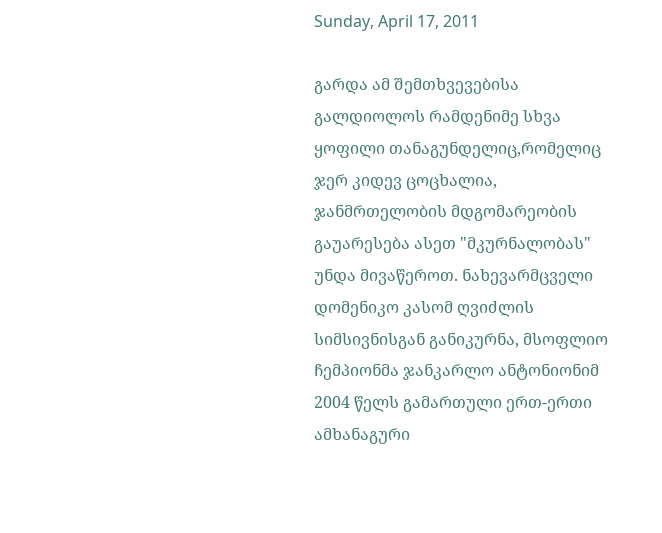Sunday, April 17, 2011

გარდა ამ შემთხვევებისა გალდიოლოს რამდენიმე სხვა ყოფილი თანაგუნდელიც,რომელიც ჯერ კიდევ ცოცხალია, ჯანმრთელობის მდგომარეობის გაუარესება ასეთ "მკურნალობას" უნდა მივაწეროთ. ნახევარმცველი დომენიკო კასომ ღვიძლის სიმსივნისგან განიკურნა, მსოფლიო ჩემპიონმა ჯანკარლო ანტონიონიმ 2004 წელს გამართული ერთ-ერთი ამხანაგური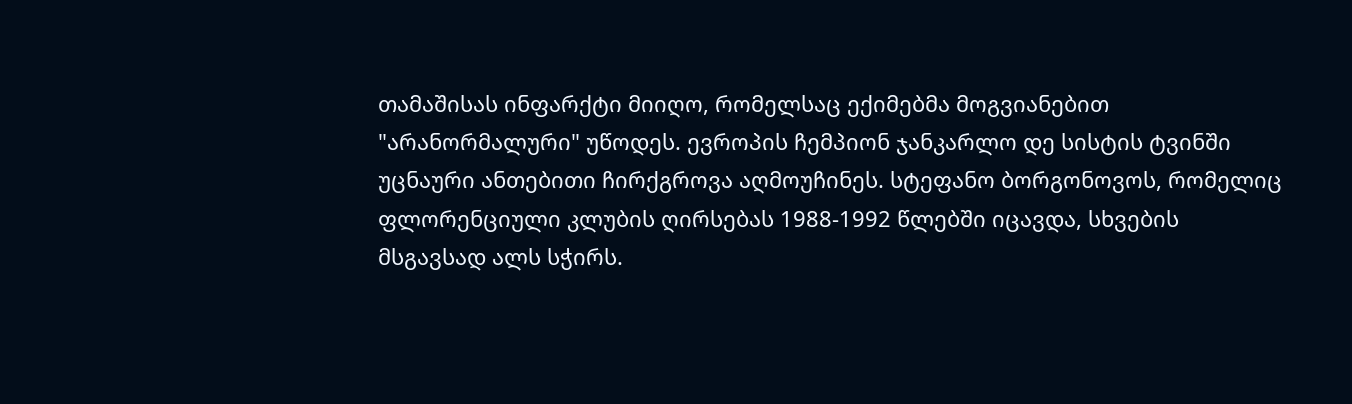თამაშისას ინფარქტი მიიღო, რომელსაც ექიმებმა მოგვიანებით "არანორმალური" უწოდეს. ევროპის ჩემპიონ ჯანკარლო დე სისტის ტვინში უცნაური ანთებითი ჩირქგროვა აღმოუჩინეს. სტეფანო ბორგონოვოს, რომელიც ფლორენციული კლუბის ღირსებას 1988-1992 წლებში იცავდა, სხვების მსგავსად ალს სჭირს.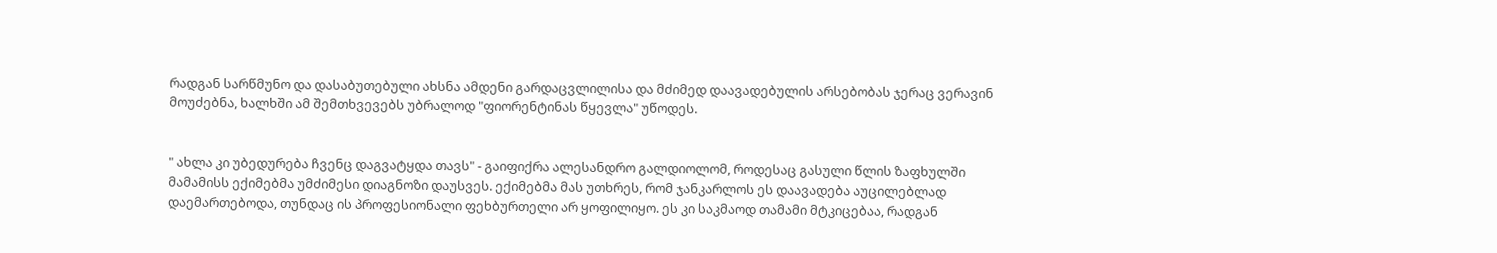რადგან სარწმუნო და დასაბუთებული ახსნა ამდენი გარდაცვლილისა და მძიმედ დაავადებულის არსებობას ჯერაც ვერავინ მოუძებნა, ხალხში ამ შემთხვევებს უბრალოდ "ფიორენტინას წყევლა" უწოდეს.


" ახლა კი უბედურება ჩვენც დაგვატყდა თავს" - გაიფიქრა ალესანდრო გალდიოლომ, როდესაც გასული წლის ზაფხულში მამამისს ექიმებმა უმძიმესი დიაგნოზი დაუსვეს. ექიმებმა მას უთხრეს, რომ ჯანკარლოს ეს დაავადება აუცილებლად დაემართებოდა, თუნდაც ის პროფესიონალი ფეხბურთელი არ ყოფილიყო. ეს კი საკმაოდ თამამი მტკიცებაა, რადგან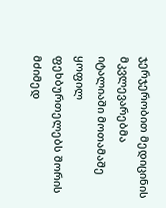ჯერჯერობით მედიცინის მკვლევარებმა იტალიაში მოთამაშე ყოფილ ფეხბურთელებს შორის მძიმედ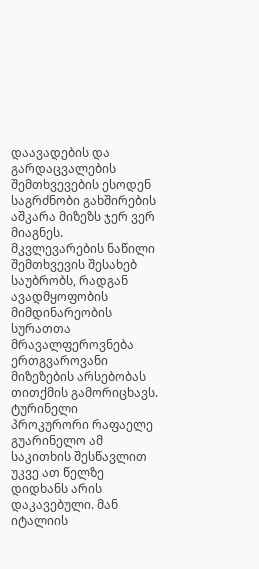დაავადების და გარდაცვალების შემთხვევების ესოდენ საგრძნობი გახშირების აშკარა მიზეზს ჯერ ვერ მიაგნეს. მკვლევარების ნაწილი შემთხვევის შესახებ საუბრობს, რადგან ავადმყოფობის მიმდინარეობის სურათთა მრავალფეროვნება ერთგვაროვანი მიზეზების არსებობას თითქმის გამორიცხავს. ტურინელი პროკურორი რაფაელე გუარინელო ამ საკითხის შესწავლით უკვე ათ წელზე დიდხანს არის დაკავებული. მან იტალიის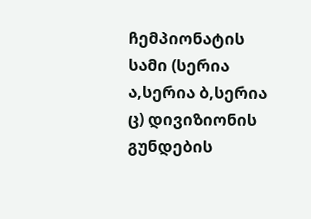ჩემპიონატის სამი (სერია ა,სერია ბ,სერია ც) დივიზიონის გუნდების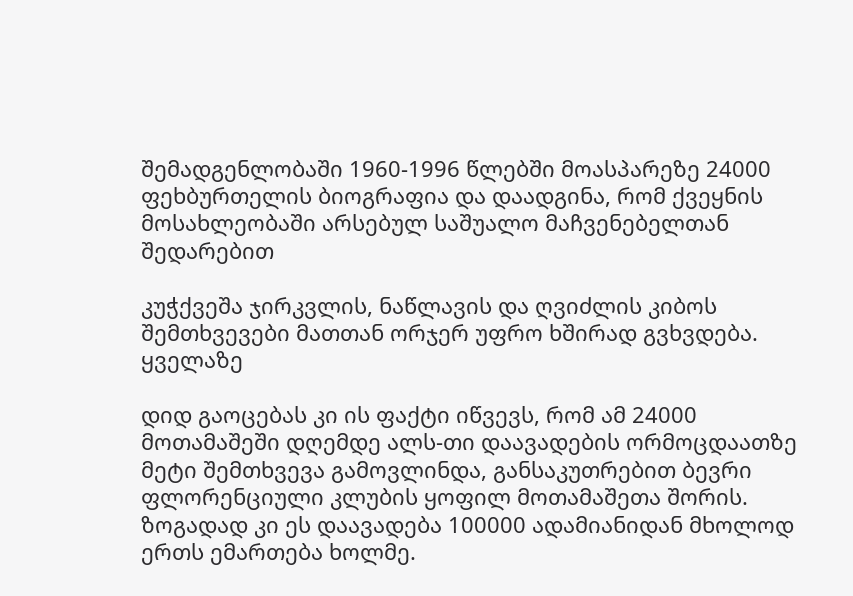შემადგენლობაში 1960-1996 წლებში მოასპარეზე 24000 ფეხბურთელის ბიოგრაფია და დაადგინა, რომ ქვეყნის მოსახლეობაში არსებულ საშუალო მაჩვენებელთან შედარებით

კუჭქვეშა ჯირკვლის, ნაწლავის და ღვიძლის კიბოს შემთხვევები მათთან ორჯერ უფრო ხშირად გვხვდება. ყველაზე

დიდ გაოცებას კი ის ფაქტი იწვევს, რომ ამ 24000 მოთამაშეში დღემდე ალს-თი დაავადების ორმოცდაათზე მეტი შემთხვევა გამოვლინდა, განსაკუთრებით ბევრი ფლორენციული კლუბის ყოფილ მოთამაშეთა შორის. ზოგადად კი ეს დაავადება 100000 ადამიანიდან მხოლოდ ერთს ემართება ხოლმე.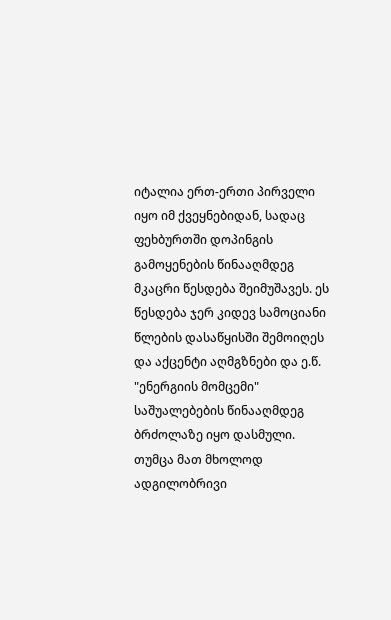იტალია ერთ-ერთი პირველი იყო იმ ქვეყნებიდან, სადაც ფეხბურთში დოპინგის გამოყენების წინააღმდეგ მკაცრი წესდება შეიმუშავეს. ეს წესდება ჯერ კიდევ სამოციანი წლების დასაწყისში შემოიღეს და აქცენტი აღმგზნები და ე.წ. "ენერგიის მომცემი" საშუალებების წინააღმდეგ ბრძოლაზე იყო დასმული. თუმცა მათ მხოლოდ ადგილობრივი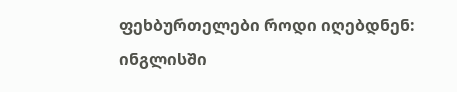ფეხბურთელები როდი იღებდნენ: ინგლისში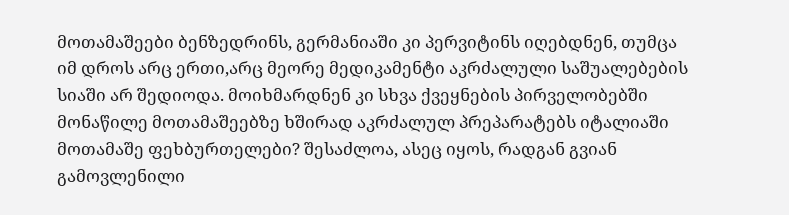მოთამაშეები ბენზედრინს, გერმანიაში კი პერვიტინს იღებდნენ, თუმცა იმ დროს არც ერთი,არც მეორე მედიკამენტი აკრძალული საშუალებების სიაში არ შედიოდა. მოიხმარდნენ კი სხვა ქვეყნების პირველობებში მონაწილე მოთამაშეებზე ხშირად აკრძალულ პრეპარატებს იტალიაში მოთამაშე ფეხბურთელები? შესაძლოა, ასეც იყოს, რადგან გვიან გამოვლენილი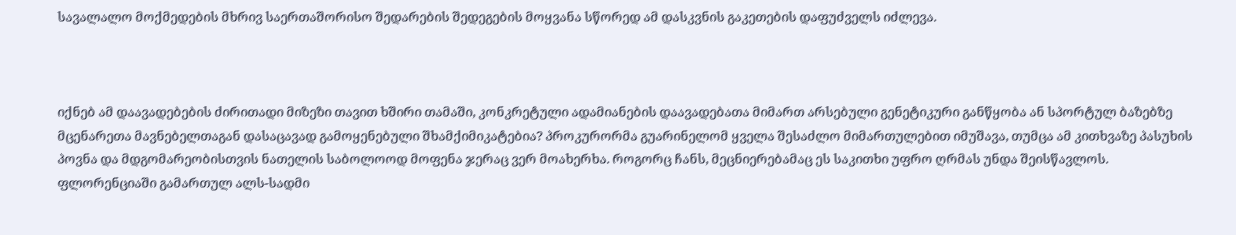სავალალო მოქმედების მხრივ საერთაშორისო შედარების შედეგების მოყვანა სწორედ ამ დასკვნის გაკეთების დაფუძველს იძლევა.



იქნებ ამ დაავადებების ძირითადი მიზეზი თავით ხშირი თამაში, კონკრეტული ადამიანების დაავადებათა მიმართ არსებული გენეტიკური განწყობა ან სპორტულ ბაზებზე მცენარეთა მავნებელთაგან დასაცავად გამოყენებული შხამქიმიკატებია? პროკურორმა გუარინელომ ყველა შესაძლო მიმართულებით იმუშავა, თუმცა ამ კითხვაზე პასუხის პოვნა და მდგომარეობისთვის ნათელის საბოლოოდ მოფენა ჯერაც ვერ მოახერხა. როგორც ჩანს, მეცნიერებამაც ეს საკითხი უფრო ღრმას უნდა შეისწავლოს. ფლორენციაში გამართულ ალს-სადმი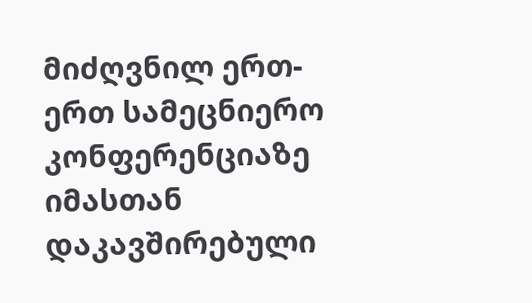მიძღვნილ ერთ-ერთ სამეცნიერო კონფერენციაზე იმასთან დაკავშირებული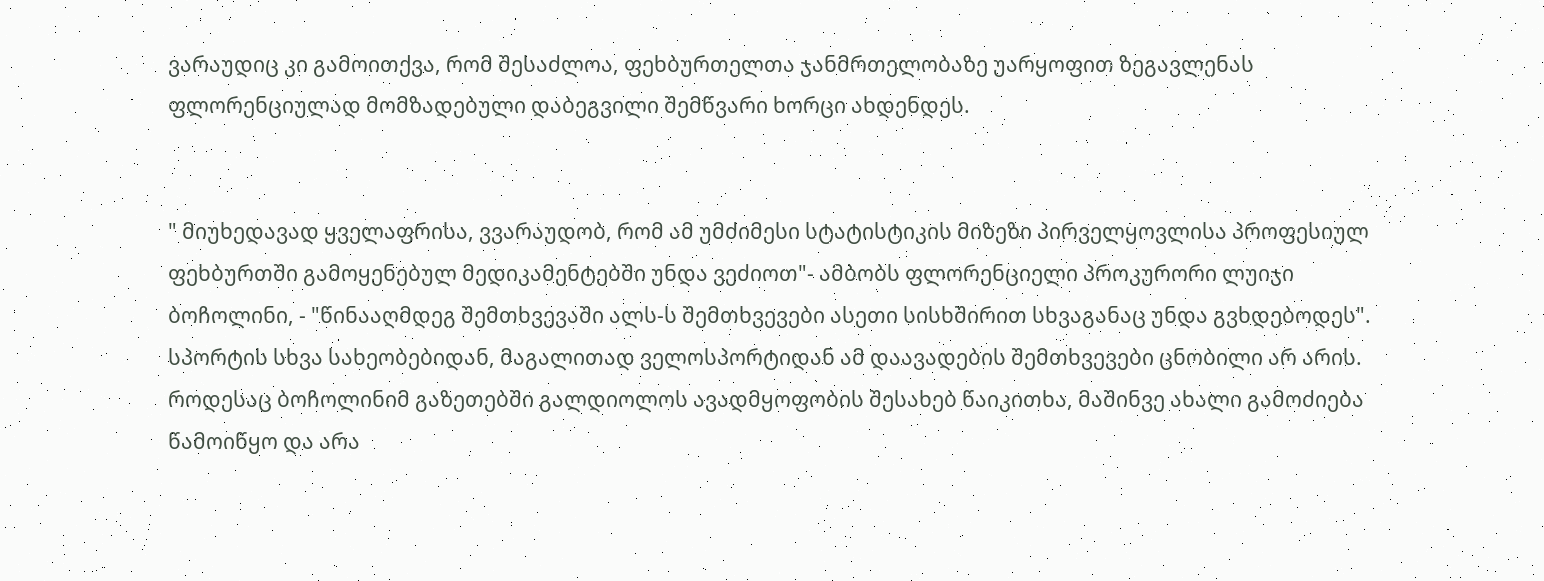ვარაუდიც კი გამოითქვა, რომ შესაძლოა, ფეხბურთელთა ჯანმრთელობაზე უარყოფით ზეგავლენას ფლორენციულად მომზადებული დაბეგვილი შემწვარი ხორცი ახდენდეს.


" მიუხედავად ყველაფრისა, ვვარაუდობ, რომ ამ უმძიმესი სტატისტიკის მიზეზი პირველყოვლისა პროფესიულ ფეხბურთში გამოყენებულ მედიკამენტებში უნდა ვეძიოთ"- ამბობს ფლორენციელი პროკურორი ლუიჯი ბოჩოლინი, - "წინააღმდეგ შემთხვევაში ალს-ს შემთხვევები ასეთი სისხშირით სხვაგანაც უნდა გვხდებოდეს". სპორტის სხვა სახეობებიდან, მაგალითად ველოსპორტიდან ამ დაავადების შემთხვევები ცნობილი არ არის. როდესაც ბოჩოლინიმ გაზეთებში გალდიოლოს ავადმყოფობის შესახებ წაიკითხა, მაშინვე ახალი გამოძიება წამოიწყო და არა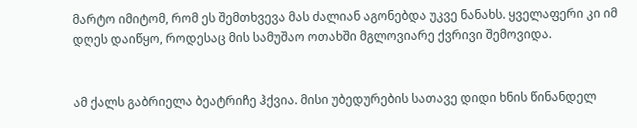მარტო იმიტომ, რომ ეს შემთხვევა მას ძალიან აგონებდა უკვე ნანახს. ყველაფერი კი იმ დღეს დაიწყო, როდესაც მის სამუშაო ოთახში მგლოვიარე ქვრივი შემოვიდა.


ამ ქალს გაბრიელა ბეატრიჩე ჰქვია. მისი უბედურების სათავე დიდი ხნის წინანდელ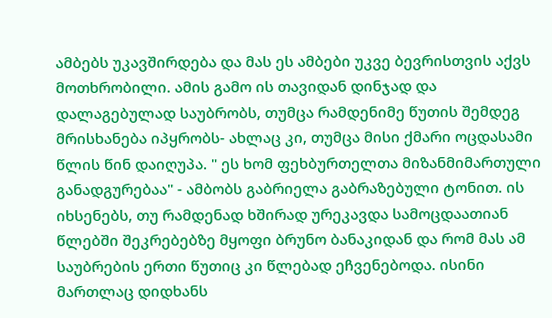ამბებს უკავშირდება და მას ეს ამბები უკვე ბევრისთვის აქვს მოთხრობილი. ამის გამო ის თავიდან დინჯად და დალაგებულად საუბრობს, თუმცა რამდენიმე წუთის შემდეგ მრისხანება იპყრობს- ახლაც კი, თუმცა მისი ქმარი ოცდასამი წლის წინ დაიღუპა. " ეს ხომ ფეხბურთელთა მიზანმიმართული განადგურებაა" - ამბობს გაბრიელა გაბრაზებული ტონით. ის იხსენებს, თუ რამდენად ხშირად ურეკავდა სამოცდაათიან წლებში შეკრებებზე მყოფი ბრუნო ბანაკიდან და რომ მას ამ საუბრების ერთი წუთიც კი წლებად ეჩვენებოდა. ისინი მართლაც დიდხანს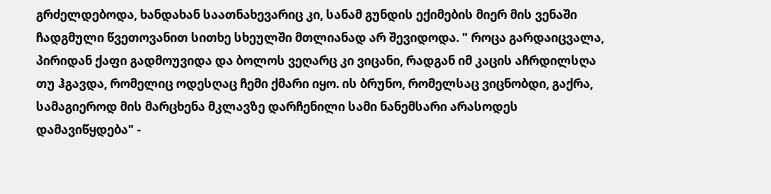გრძელდებოდა, ხანდახან საათნახევარიც კი, სანამ გუნდის ექიმების მიერ მის ვენაში ჩადგმული წვეთოვანით სითხე სხეულში მთლიანად არ შევიდოდა. " როცა გარდაიცვალა, პირიდან ქაფი გადმოუვიდა და ბოლოს ვეღარც კი ვიცანი, რადგან იმ კაცის აჩრდილსღა თუ ჰგავდა, რომელიც ოდესღაც ჩემი ქმარი იყო. ის ბრუნო, რომელსაც ვიცნობდი, გაქრა, სამაგიეროდ მის მარცხენა მკლავზე დარჩენილი სამი ნანემსარი არასოდეს დამავიწყდება" -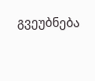გვეუბნება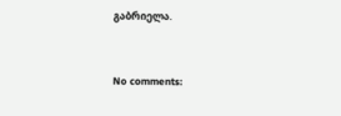გაბრიელა.


No comments: